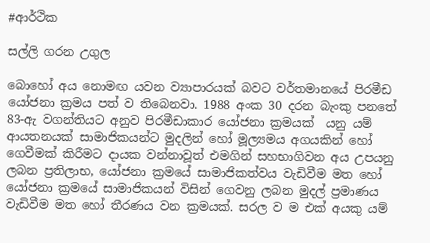#ආර්ථික

සල්ලි ගරන උගුල

බොහෝ අය නොමඟ යවන ව්‍යාපාරයක් බවට වර්තමානයේ පිරමීඩ යෝජනා ක්‍රමය පත් ව තිබෙනවා. 1988 අංක 30 දරන බැංකු පනතේ 83-ඇ වගන්තියට අනුව පිරමීඩාකාර යෝජනා ක්‍රමයක්  යනු යම් ආයතනයක් සාමාජිකයන්ට මුදලින් හෝ මූල්‍යමය අගයකින් හෝ ගෙවීමක් කිරීමට දායක වන්නාවූත් එමගින් සහභාගිවන අය උපයනු ලබන ප්‍රතිලාභ, යෝජනා ක්‍රමයේ සාමාජිකත්වය වැඩිවීම මත හෝ යෝජනා ක්‍රමයේ සාමාජිකයන් විසින් ගෙවනු ලබන මුදල් ප්‍රමාණය වැඩිවීම මත හෝ තීරණය වන ක්‍රමයක්. සරල ව ම එක් අයකු යම්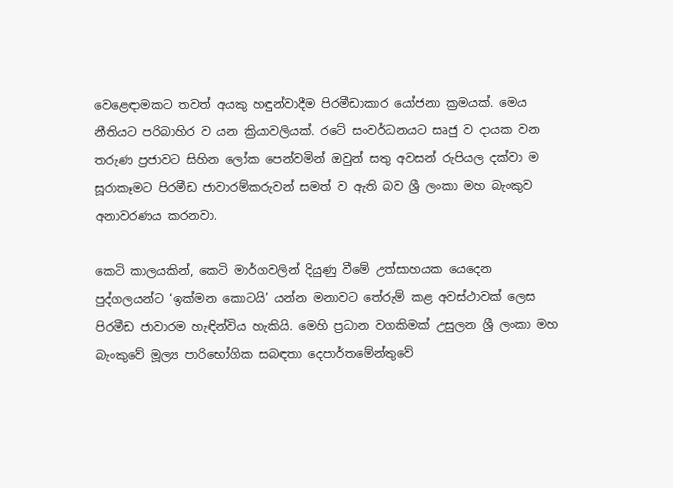වෙළෙඳාමකට තවත් අයකු හඳුන්වාදීම පිරමීඩාකාර යෝජනා ක්‍රමයක්. මෙය නීතියට පරිබාහිර ව යන ක්‍රියාවලියක්. රටේ සංවර්ධනයට සෘජු ව දායක වන තරුණ ප්‍රජාවට සිහින ලෝක පෙන්වමින් ඔවුන් සතු අවසන් රුපියල දක්වා ම සූරාකෑමට පිරමීඩ ජාවාරම්කරුවන් සමත් ව ඇති බව ශ්‍රී ලංකා මහ බැංකුව අනාවරණය කරනවා.

කෙටි කාලයකින්, කෙටි මාර්ගවලින් දියුණු වීමේ උත්සාහයක යෙදෙන පුද්ගලයන්ට ‘ඉක්මන කොටයි’ යන්න මනාවට තේරුම් කළ අවස්ථාවක් ලෙස පිරමීඩ ජාවාරම හැඳින්විය හැකියි. මෙහි ප්‍රධාන වගකිමක් උසුලන ශ්‍රී ලංකා මහ බැංකුවේ මූල්‍ය පාරිභෝගික සබඳතා දෙපාර්තමේන්තුවේ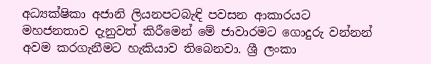අධ්‍යක්ෂිකා අජානි ලියනපටබැඳි පවසන ආකාරයට මහජනතාව දැනුවත් කිරීමෙන් මේ ජාවාරමට ගොදුරු වන්නන් අවම කරගැනීමට හැකියාව තිබෙනවා. ශ්‍රී ලංකා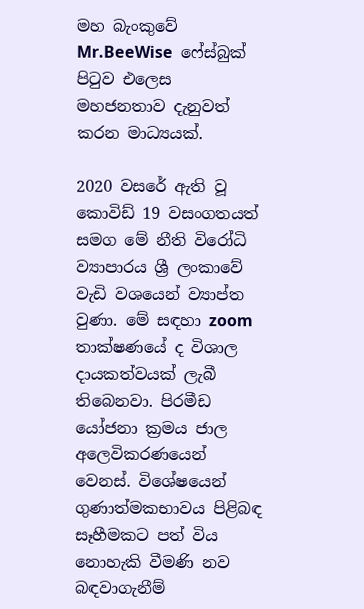මහ බැංකුවේ Mr.BeeWise  ෆේස්බුක් පිටුව එලෙස මහජනතාව දැනුවත් කරන මාධ්‍යයක්.

2020 වසරේ ඇති වූ කොවිඩ් 19 වසංගතයත් සමග මේ නීති විරෝධි ව්‍යාපාරය ශ්‍රී ලංකාවේ වැඩි වශයෙන් ව්‍යාප්ත වුණා. මේ සඳහා zoom තාක්ෂණයේ ද විශාල දායකත්වයක් ලැබී තිබෙනවා. පිරමීඩ යෝජනා ක්‍රමය ජාල අලෙවිකරණයෙන් වෙනස්. විශේෂයෙන් ගුණාත්මකභාවය පිළිබඳ සෑහීමකට පත් විය නොහැකි වීමණි නව බඳවාගැනීම්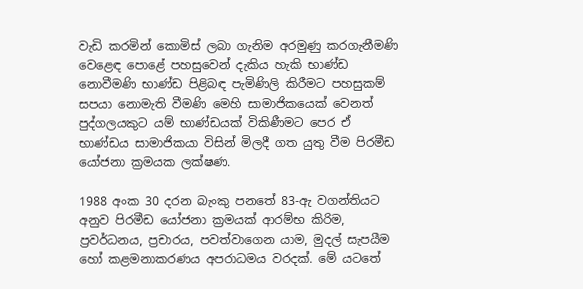වැඩි කරමින් කොමිස් ලබා ගැනිම අරමුණු කරගැනීමණි වෙළෙඳ පොළේ පහසුවෙන් දැකිය හැකි භාණ්ඩ නොවීමණි භාණ්ඩ පිළිබඳ පැමිණිලි කිරීමට පහසුකම් සපයා නොමැති වීමණි මෙහි සාමාජිකයෙක් වෙනත් පුද්ගලයකුට යම් භාණ්ඩයක් විකිණීමට පෙර ඒ භාණ්ඩය සාමාජිකයා විසින් මිලදී ගත යුතු වීම පිරමීඩ යෝජනා ක්‍රමයක ලක්ෂණ.

1988 අංක 30 දරන බැංකු පනතේ 83-ඇ වගන්තියට අනුව පිරමීඩ යෝජනා ක්‍රමයක් ආරම්භ කිරිම, ප්‍රවර්ධනය, ප්‍රචාරය, පවත්වාගෙන යාම, මුදල් සැපයීම හෝ කළමනාකරණය අපරාධමය වරදක්. මේ යටතේ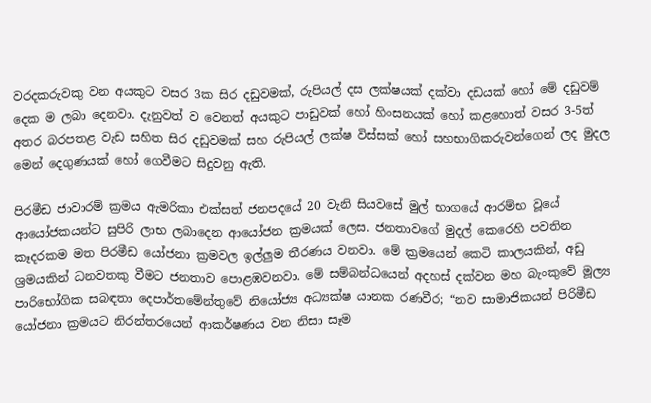වරදකරුවකු වන අයකුට වසර 3ක සිර දඩුවමක්, රුපියල් දස ලක්ෂයක් දක්වා දඩයක් හෝ මේ දඩුවම් දෙක ම ලබා දෙනවා. දැනුවත් ව වෙනත් අයකුට පාඩුවක් හෝ හිංසනයක් හෝ කළහොත් වසර 3-5ත් අතර බරපතළ වැඩ සහිත සිර දඩුවමක් සහ රුපියල් ලක්ෂ විස්සක් හෝ සහභාගිකරුවන්ගෙන් ලද මුදල මෙන් දෙගුණයක් හෝ ගෙවීමට සිදුවනු ඇති.

පිරමීඩ ජාවාරම් ක්‍රමය ඇමරිකා එක්සත් ජනපදයේ 20 වැනි සියවසේ මුල් භාගයේ ආරම්භ වූයේ ආයෝජකයන්ට සුපිරි ලාභ ලබාදෙන ආයෝජන ක්‍රමයක් ලෙස. ජනතාවගේ මුදල් කෙරෙහි පවතින කෑදරකම මත පිරමීඩ යෝජනා ක්‍රමවල ඉල්ලුම තීරණය වනවා. මේ ක්‍රමයෙන් කෙටි කාලයකින්, අඩු ශ්‍රමයකින් ධනවතකු වීමට ජනතාව පොළඹවනවා. මේ සම්බන්ධයෙන් අදහස් දක්වන මහ බැංකුවේ මූල්‍ය පාරිභෝගික සබඳතා දෙපාර්තමේන්තුවේ නියෝජ්‍ය අධ්‍යක්ෂ යානක රණවීර; “නව සාමාජිකයන් පිරිමීඩ යෝජනා ක්‍රමයට නිරන්තරයෙන් ආකර්ෂණය වන නිසා සෑම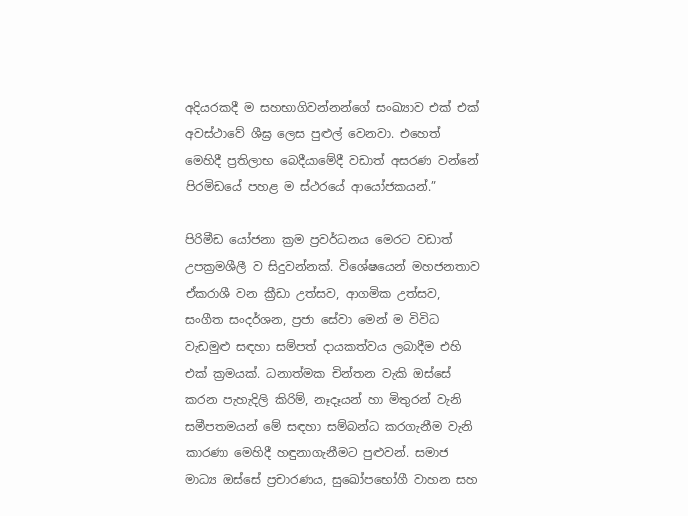අදියරකදී ම සහභාගිවන්නන්ගේ සංඛ්‍යාව එක් එක් අවස්ථාවේ ශීඝ්‍ර ලෙස පුළුල් වෙනවා. එහෙත් මෙහිදී ප්‍රතිලාභ බෙදීයාමේදී වඩාත් අසරණ වන්නේ පිරමිඩයේ පහළ ම ස්ථරයේ ආයෝජකයන්.”

පිරිමීඩ යෝජනා ක්‍රම ප්‍රවර්ධනය මෙරට වඩාත් උපක්‍රමශීලී ව සිදුවන්නක්. විශේෂයෙන් මහජනතාව ඒකරාශී වන ක්‍රීඩා උත්සව, ආගමික උත්සව, සංගීත සංදර්ශන, ප්‍රජා සේවා මෙන් ම විවිධ වැඩමුළු සඳහා සම්පත් දායකත්වය ලබාදීම එහි එක් ක්‍රමයක්. ධනාත්මක චින්තන වැකි ඔස්සේ කරන පැහැදිලි කිරිම්, නෑදෑයන් හා මිතුරන් වැනි සමීපතමයන් මේ සඳහා සම්බන්ධ කරගැනීම වැනි කාරණා මෙහිදී හඳුනාගැනීමට පුළුවන්. සමාජ මාධ්‍ය ඔස්සේ ප්‍රචාරණය, සුඛෝපභෝගී වාහන සහ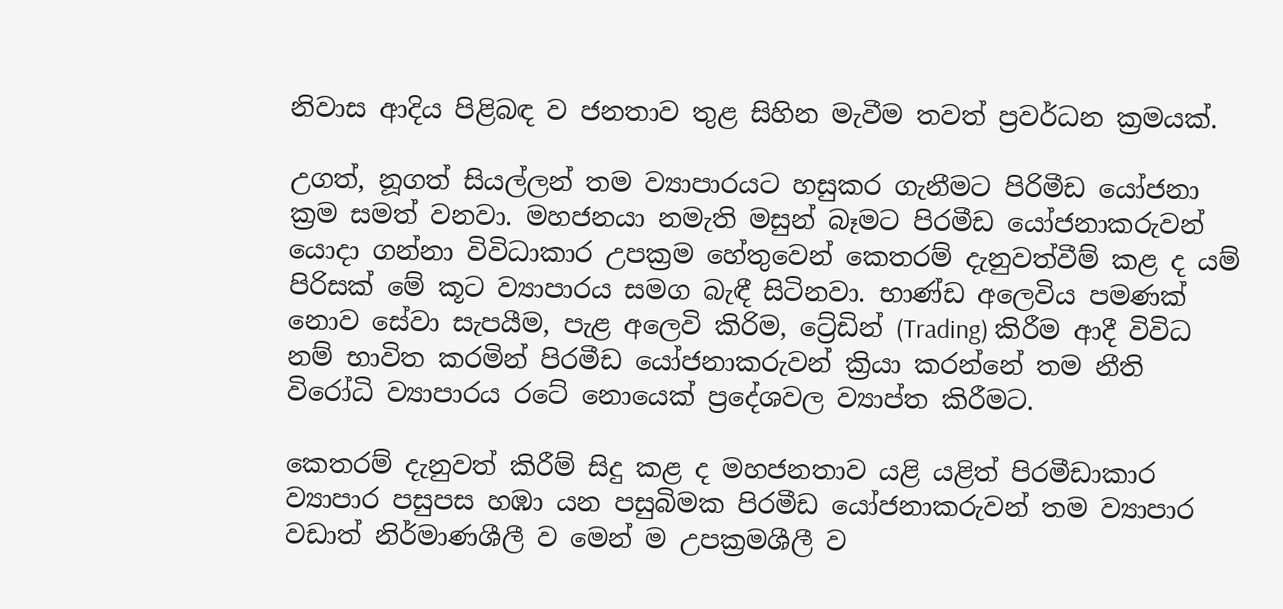නිවාස ආදිය පිළිබඳ ව ජනතාව තුළ සිහින මැවීම තවත් ප්‍රවර්ධන ක්‍රමයක්.

උගත්, නූගත් සියල්ලන් තම ව්‍යාපාරයට හසුකර ගැනීමට පිරිමීඩ යෝජනා ක්‍රම සමත් වනවා. මහජනයා නමැති මසුන් බෑමට පිරමීඩ යෝජනාකරුවන් යොදා ගන්නා විවිධාකාර උපක්‍රම හේතුවෙන් කෙතරම් දැනුවත්වීම් කළ ද යම් පිරිසක් මේ කූට ව්‍යාපාරය සමග බැඳී සිටිනවා. භාණ්ඩ අලෙවිය පමණක් නොව සේවා සැපයීම, පැළ අලෙවි කිරිම, ට්‍රේඩින් (Trading) කිරීම ආදී විවිධ නම් භාවිත කරමින් පිරමීඩ යෝජනාකරුවන් ක්‍රියා කරන්නේ තම නීති විරෝධි ව්‍යාපාරය රටේ නොයෙක් ප්‍රදේශවල ව්‍යාප්ත කිරීමට.

කෙතරම් දැනුවත් කිරීම් සිදු කළ ද මහජනතාව යළි යළිත් පිරමීඩාකාර ව්‍යාපාර පසුපස හඹා යන පසුබිමක පිරමීඩ යෝජනාකරුවන් තම ව්‍යාපාර වඩාත් නිර්මාණශීලී ව මෙන් ම උපක්‍රමශීලී ව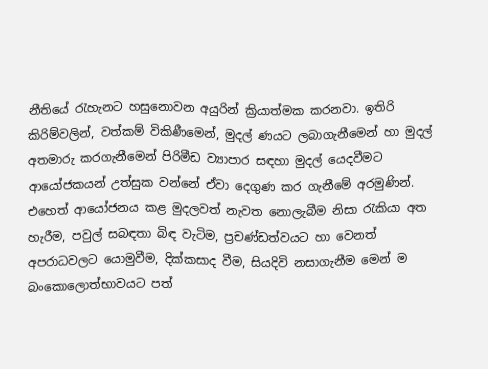නීතියේ රැහැනට හසුනොවන අයුරින් ක්‍රියාත්මක කරනවා. ඉතිරි කිරිම්වලින්, වත්කම් විකිණීමෙන්, මුදල් ණයට ලබාගැනීමෙන් හා මුදල්  අතමාරු කරගැනීමෙන් පිරිමීඩ ව්‍යාපාර සඳහා මුදල් යෙදවීමට ආයෝජකයන් උත්සුක වන්නේ ඒවා දෙගුණ කර ගැනීමේ අරමුණින්. එහෙත් ආයෝජනය කළ මුදලවත් නැවත නොලැබීම නිසා රැකියා අත හැරීම, පවුල් සබඳතා බිඳ වැටිම, ප්‍රචණ්ඩත්වයට හා වෙනත් අපරාධවලට යොමුවීම, දික්කසාද වීම, සියදිවි නසාගැනීම මෙන් ම බංකොලොත්භාවයට පත්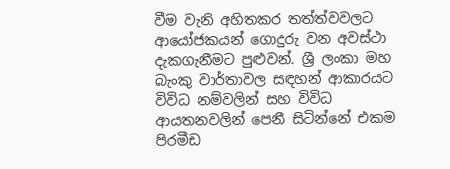වීම වැනි අහිතකර තත්ත්වවලට ආයෝජකයන් ගොදුරු වන අවස්ථා දැකගැනීමට පුළුවන්. ශ්‍රී ලංකා මහ බැංකු වාර්තාවල සඳහන් ආකාරයට විවිධ නම්වලින් සහ විවිධ ආයතනවලින් පෙනී සිටින්නේ එකම පිරමීඩ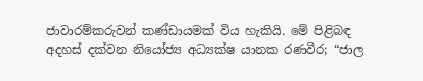ජාවාරම්කරුවන් කණ්ඩායමක් විය හැකියි. මේ පිළිබඳ අදහස් දක්වන නියෝජ්‍ය අධ්‍යක්ෂ යානක රණවීර; “ජාල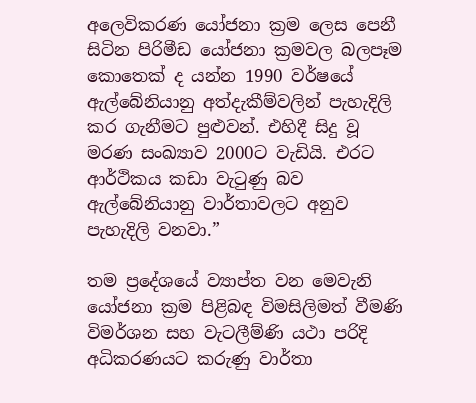අලෙවිකරණ යෝජනා ක්‍රම ලෙස පෙනී සිටින පිරිමීඩ යෝජනා ක්‍රමවල බලපෑම කොතෙක් ද යන්න 1990 වර්ෂයේ ඇල්බේනියානු අත්දැකීම්වලින් පැහැදිලි කර ගැනීමට පුළුවන්. එහිදී සිදු වූ මරණ සංඛ්‍යාව 2000ට වැඩියි. එරට ආර්ථිකය කඩා වැටුණු බව ඇල්බේනියානු වාර්තාවලට අනුව පැහැදිලි වනවා.”

තම ප්‍රදේශයේ ව්‍යාප්ත වන මෙවැනි යෝජනා ක්‍රම පිළිබඳ විමසිලිමත් වීමණි විමර්ශන සහ වැටලීම්ණි යථා පරිදි අධිකරණයට කරුණු වාර්තා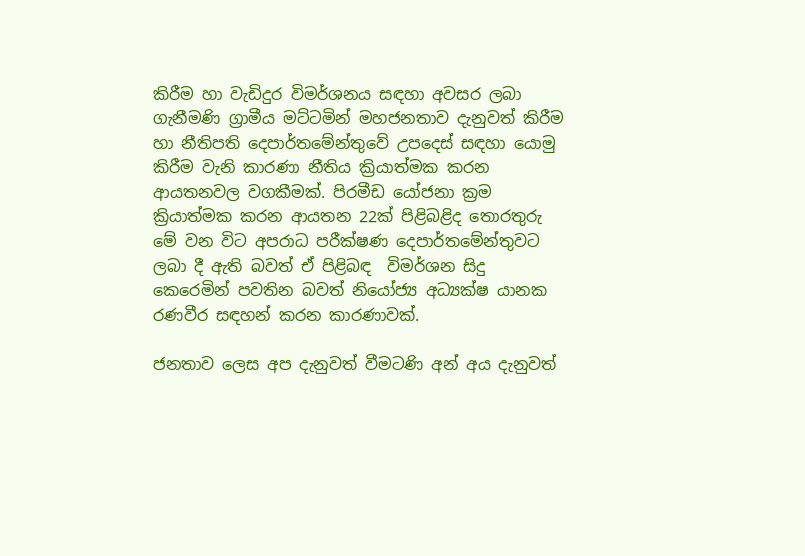කිරීම හා වැඩිදුර විමර්ශනය සඳහා අවසර ලබා ගැනීමණි ග්‍රාමීය මට්ටමින් මහජනතාව දැනුවත් කිරීම හා නීතිපති දෙපාර්තමේන්තුවේ උපදෙස් සඳහා යොමු කිරීම වැනි කාරණා නීතිය ක්‍රියාත්මක කරන ආයතනවල වගකීමක්. පිරමීඩ යෝජනා ක්‍රම ක්‍රියාත්මක කරන ආයතන 22ක් පිළිබළිද තොරතුරු මේ වන විට අපරාධ පරීක්ෂණ දෙපාර්තමේන්තුවට ලබා දී ඇති බවත් ඒ පිළිබඳ  විමර්ශන සිදු කෙරෙමින් පවතින බවත් නියෝජ්‍ය අධ්‍යක්ෂ යානක රණවීර සඳහන් කරන කාරණාවක්.

ජනතාව ලෙස අප දැනුවත් වීමටණි අන් අය දැනුවත්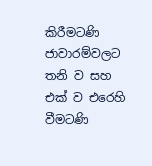කිරීමටණි ජාවාරම්වලට තනි ව සහ එක් ව එරෙහි වීමටණි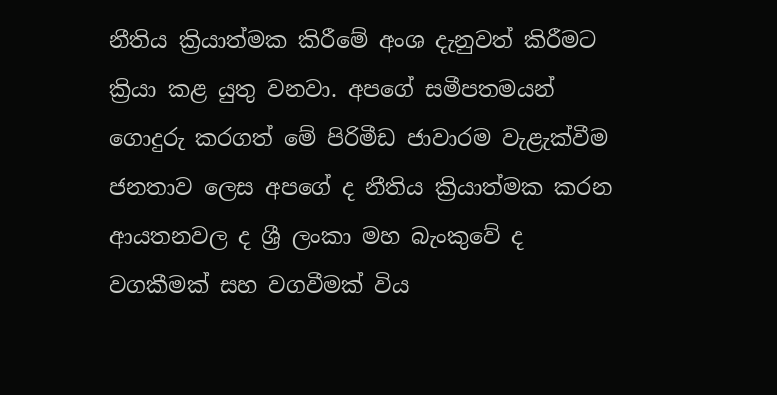නීතිය ක්‍රියාත්මක කිරීමේ අංශ දැනුවත් කිරීමට ක්‍රියා කළ යුතු වනවා. අපගේ සමීපතමයන් ගොදුරු කරගත් මේ පිරිමීඩ ජාවාරම වැළැක්වීම ජනතාව ලෙස අපගේ ද නීතිය ක්‍රියාත්මක කරන ආයතනවල ද ශ්‍රී ලංකා මහ බැංකුවේ ද වගකීමක් සහ වගවීමක් විය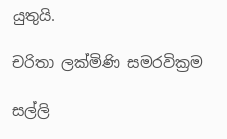යුතුයි.

චරිතා ලක්මිණි සමරවික්‍රම

සල්ලි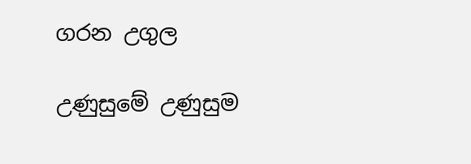ගරන උගුල

උණුසුමේ උණුසුම